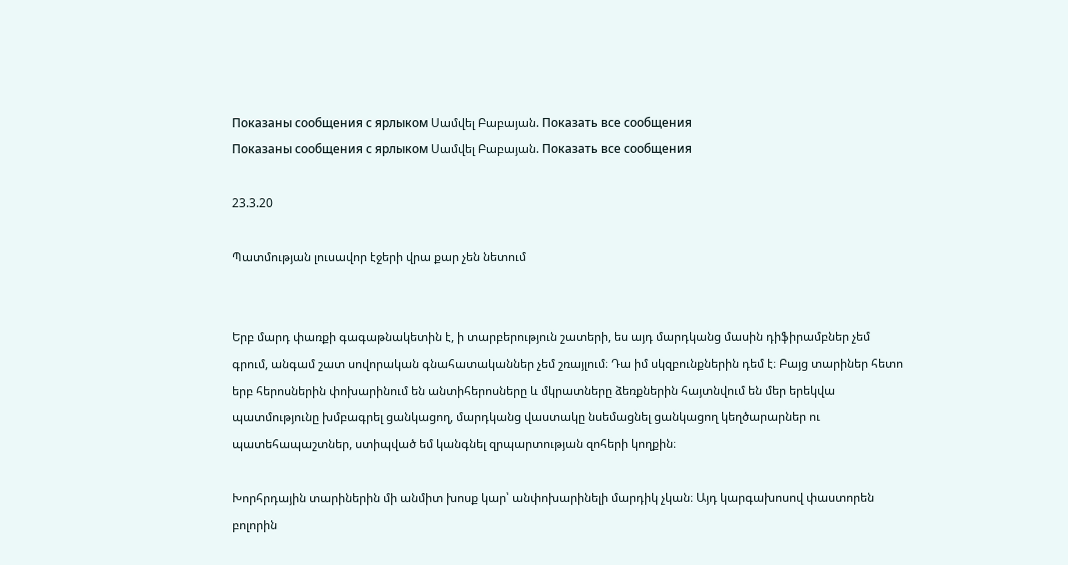Показаны сообщения с ярлыком Սամվել Բաբայան. Показать все сообщения
Показаны сообщения с ярлыком Սամվել Բաբայան. Показать все сообщения

23.3.20

Պատմության լուսավոր էջերի վրա քար չեն նետում


Երբ մարդ փառքի գագաթնակետին է, ի տարբերություն շատերի, ես այդ մարդկանց մասին դիֆիրամբներ չեմ գրում, անգամ շատ սովորական գնահատականներ չեմ շռայլում։ Դա իմ սկզբունքներին դեմ է։ Բայց տարիներ հետո երբ հերոսներին փոխարինում են անտիհերոսները և մկրատները ձեռքներին հայտնվում են մեր երեկվա պատմությունը խմբագրել ցանկացող, մարդկանց վաստակը նսեմացնել ցանկացող կեղծարարներ ու պատեհապաշտներ, ստիպված եմ կանգնել զրպարտության զոհերի կողքին։

Խորհրդային տարիներին մի անմիտ խոսք կար՝ անփոխարինելի մարդիկ չկան։ Այդ կարգախոսով փաստորեն բոլորին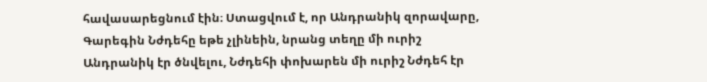հավասարեցնում էին։ Ստացվում է, որ Անդրանիկ զորավարը, Գարեգին Նժդեհը եթե չլինեին, նրանց տեղը մի ուրիշ Անդրանիկ էր ծնվելու, Նժդեհի փոխարեն մի ուրիշ Նժդեհ էր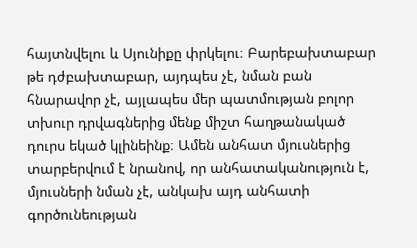հայտնվելու և Սյունիքը փրկելու։ Բարեբախտաբար թե դժբախտաբար, այդպես չէ, նման բան հնարավոր չէ, այլապես մեր պատմության բոլոր տխուր դրվագներից մենք միշտ հաղթանակած դուրս եկած կլինեինք։ Ամեն անհատ մյուսներից տարբերվում է նրանով, որ անհատականություն է, մյուսների նման չէ, անկախ այդ անհատի գործունեության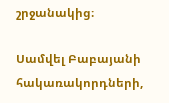շրջանակից։

Սամվել Բաբայանի հակառակորդների,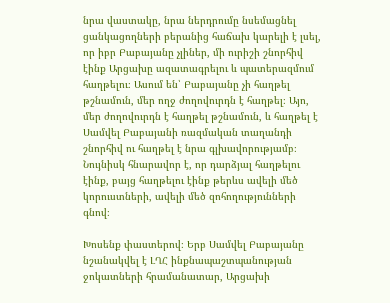նրա վաստակը, նրա ներդրումը նսեմացնել ցանկացողների բերանից հաճախ կարելի է լսել, որ իբր Բաբայանը չլիներ, մի ուրիշի շնորհիվ էինք Արցախը ազատագրելու և պատերազմում հաղթելու։ Ասում են՝ Բաբայանը չի հաղթել թշնամուն, մեր ողջ ժողովուրդն է հաղթել։ Այո, մեր ժողովուրդն է հաղթել թշնամուն, և հաղթել է Սամվել Բաբայանի ռազմական տաղանդի շնորհիվ ու հաղթել է նրա գլխավորությամբ։ Նույնիսկ հնարավոր է, որ դարձյալ հաղթելու էինք, բայց հաղթելու էինք թերևս ավելի մեծ կորուստների, ավելի մեծ զոհողությունների գնով։

Խոսենք փաստերով։ Երբ Սամվել Բաբայանը նշանակվել է ԼՂՀ ինքնապաշտպանության ջոկատների հրամանատար, Արցախի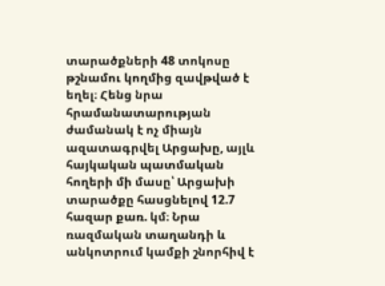տարածքների 48 տոկոսը թշնամու կողմից զավթված է եղել։ Հենց նրա հրամանատարության ժամանակ է ոչ միայն ազատագրվել Արցախը, այլև հայկական պատմական հողերի մի մասը՝ Արցախի տարածքը հասցնելով 12.7 հազար քառ. կմ։ Նրա ռազմական տաղանդի և անկոտրում կամքի շնորհիվ է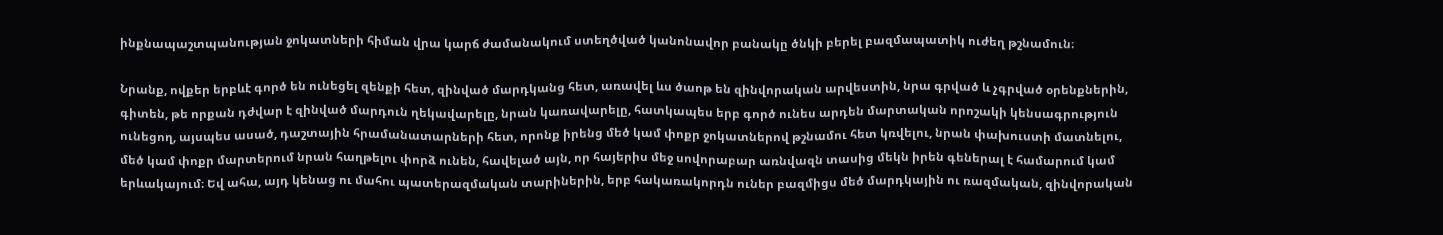ինքնապաշտպանության ջոկատների հիման վրա կարճ ժամանակում ստեղծված կանոնավոր բանակը ծնկի բերել բազմապատիկ ուժեղ թշնամուն։

Նրանք, ովքեր երբևէ գործ են ունեցել զենքի հետ, զինված մարդկանց հետ, առավել ևս ծաոթ են զինվորական արվեստին, նրա գրված և չգրված օրենքներին, գիտեն, թե որքան դժվար է զինված մարդուն ղեկավարելը, նրան կառավարելը, հատկապես երբ գործ ունես արդեն մարտական որոշակի կենսագրություն ունեցող, այսպես ասած, դաշտային հրամանատարների հետ, որոնք իրենց մեծ կամ փոքր ջոկատներով թշնամու հետ կռվելու, նրան փախուստի մատնելու, մեծ կամ փոքր մարտերում նրան հաղթելու փորձ ունեն, հավելած այն, որ հայերիս մեջ սովորաբար առնվազն տասից մեկն իրեն գեներալ է համարում կամ երևակայում։ Եվ ահա, այդ կենաց ու մահու պատերազմական տարիներին, երբ հակառակորդն ուներ բազմիցս մեծ մարդկային ու ռազմական, զինվորական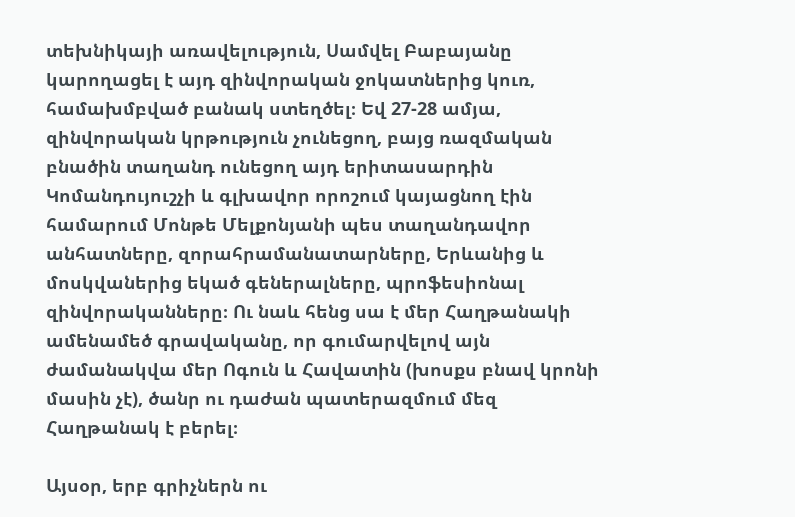տեխնիկայի առավելություն, Սամվել Բաբայանը կարողացել է այդ զինվորական ջոկատներից կուռ, համախմբված բանակ ստեղծել։ Եվ 27-28 ամյա, զինվորական կրթություն չունեցող, բայց ռազմական բնածին տաղանդ ունեցող այդ երիտասարդին Կոմանդույուշչի և գլխավոր որոշում կայացնող էին համարում Մոնթե Մելքոնյանի պես տաղանդավոր անհատները, զորահրամանատարները, Երևանից և մոսկվաներից եկած գեներալները, պրոֆեսիոնալ զինվորականները։ Ու նաև հենց սա է մեր Հաղթանակի ամենամեծ գրավականը, որ գումարվելով այն ժամանակվա մեր Ոգուն և Հավատին (խոսքս բնավ կրոնի մասին չէ), ծանր ու դաժան պատերազմում մեզ Հաղթանակ է բերել։

Այսօր, երբ գրիչներն ու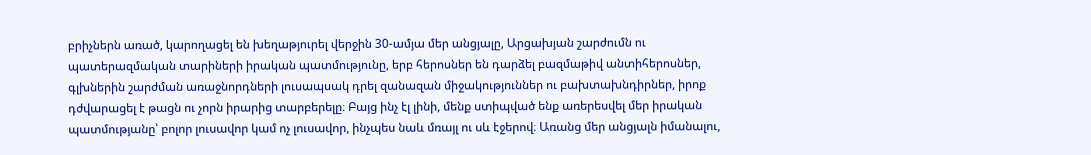բրիչներն առած, կարողացել են խեղաթյուրել վերջին 30-ամյա մեր անցյալը, Արցախյան շարժումն ու պատերազմական տարիների իրական պատմությունը, երբ հերոսներ են դարձել բազմաթիվ անտիհերոսներ, գլխներին շարժման առաջնորդների լուսապսակ դրել զանազան միջակություններ ու բախտախնդիրներ, իրոք դժվարացել է թացն ու չորն իրարից տարբերելը։ Բայց ինչ էլ լինի, մենք ստիպված ենք առերեսվել մեր իրական պատմությանը՝ բոլոր լուսավոր կամ ոչ լուսավոր, ինչպես նաև մռայլ ու սև էջերով։ Առանց մեր անցյալն իմանալու,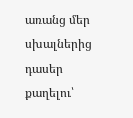առանց մեր սխալներից դասեր քաղելու՝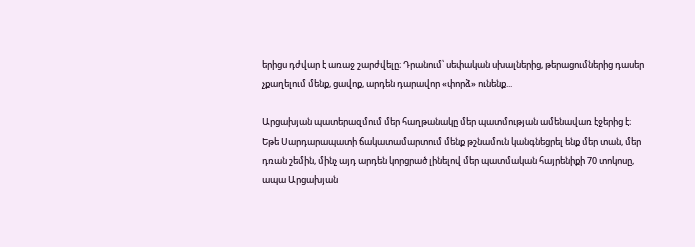երիցս դժվար է առաջ շարժվելը։ Դրանում՝ սեփական սխալներից, թերացումներից դասեր չքաղելում մենք, ցավոք, արդեն դարավոր «փորձ» ունենք...

Արցախյան պատերազմում մեր հաղթանակը մեր պատմության ամենավառ էջերից է։ Եթե Սարդարապատի ճակատամարտում մենք թշնամուն կանգնեցրել ենք մեր տան, մեր դռան շեմին, մինչ այդ արդեն կորցրած լինելով մեր պատմական հայրենիքի 70 տոկոսը, ապա Արցախյան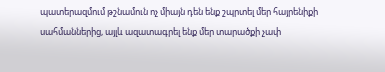պատերազմում թշնամուն ոչ միայն դեն ենք շպրտել մեր հայրենիքի սահմաններից, այլև ազատագրել ենք մեր տարածքի չափ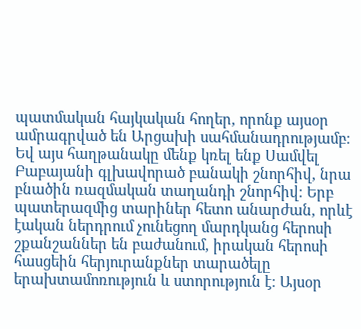պատմական հայկական հողեր, որոնք այսօր ամրագրված են Արցախի սահմանադրությամբ։ Եվ այս հաղթանակը մենք կռել ենք Սամվել Բաբայանի գլխավորած բանակի շնորհիվ, նրա բնածին ռազմական տաղանդի շնորհիվ։ Երբ պատերազմից տարիներ հետո անարժան, որևէ էական ներդրում չունեցող մարդկանց հերոսի շքանշաններ են բաժանում, իրական հերոսի հասցեին հերյուրանքներ տարածելը երախտամոռություն և ստորություն է։ Այսօր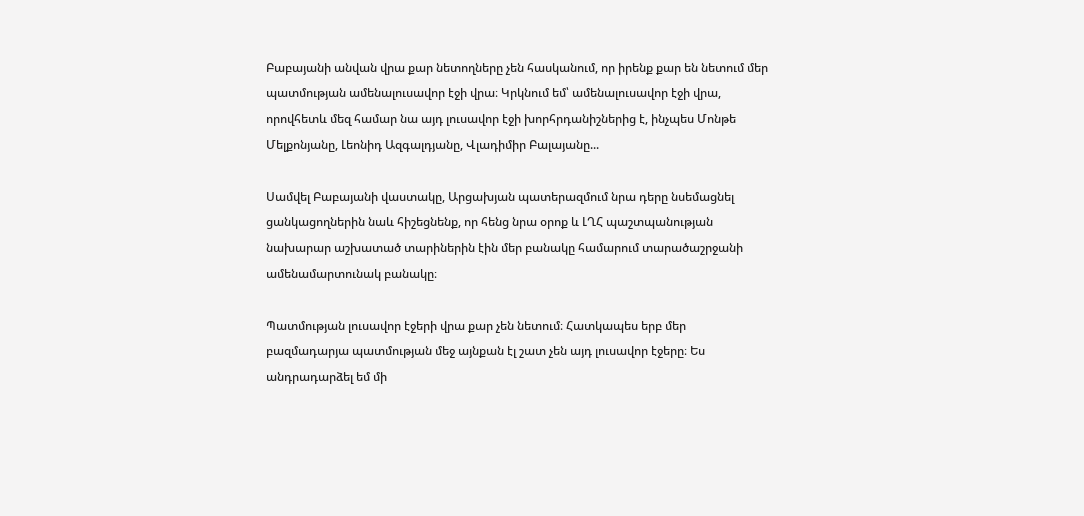Բաբայանի անվան վրա քար նետողները չեն հասկանում, որ իրենք քար են նետում մեր պատմության ամենալուսավոր էջի վրա։ Կրկնում եմ՝ ամենալուսավոր էջի վրա, որովհետև մեզ համար նա այդ լուսավոր էջի խորհրդանիշներից է, ինչպես Մոնթե Մելքոնյանը, Լեոնիդ Ազգալդյանը, Վլադիմիր Բալայանը...

Սամվել Բաբայանի վաստակը, Արցախյան պատերազմում նրա դերը նսեմացնել ցանկացողներին նաև հիշեցնենք, որ հենց նրա օրոք և ԼՂՀ պաշտպանության նախարար աշխատած տարիներին էին մեր բանակը համարում տարածաշրջանի ամենամարտունակ բանակը։

Պատմության լուսավոր էջերի վրա քար չեն նետում։ Հատկապես երբ մեր բազմադարյա պատմության մեջ այնքան էլ շատ չեն այդ լուսավոր էջերը։ Ես անդրադարձել եմ մի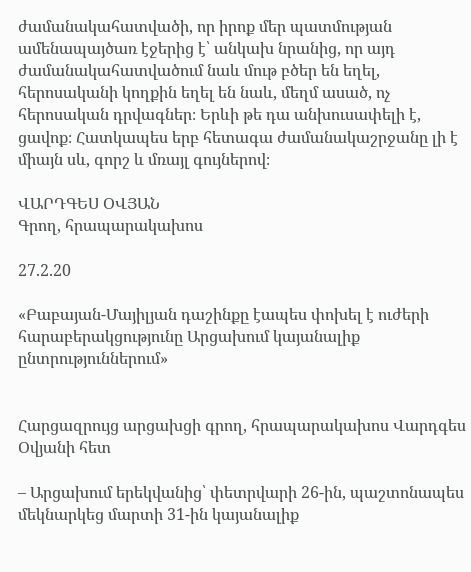ժամանակահատվածի, որ իրոք մեր պատմության ամենապայծառ էջերից է՝ անկախ նրանից, որ այդ ժամանակահատվածում նաև մութ բծեր են եղել, հերոսականի կողքին եղել են նաև, մեղմ ասած, ոչ հերոսական դրվագներ։ Երևի թե դա անխուսափելի է, ցավոք։ Հատկապես երբ հետագա ժամանակաշրջանը լի է միայն սև, գորշ և մռայլ գույներով։

ՎԱՐԴԳԵՍ ՕՎՅԱՆ
Գրող, հրապարակախոս

27.2.20

«Բաբայան-Մայիլյան դաշինքը էապես փոխել է ուժերի հարաբերակցությունը Արցախում կայանալիք ընտրություններում»


Հարցազրույց արցախցի գրող, հրապարակախոս Վարդգես Օվյանի հետ

– Արցախում երեկվանից՝ փետրվարի 26-ին, պաշտոնապես մեկնարկեց մարտի 31-ին կայանալիք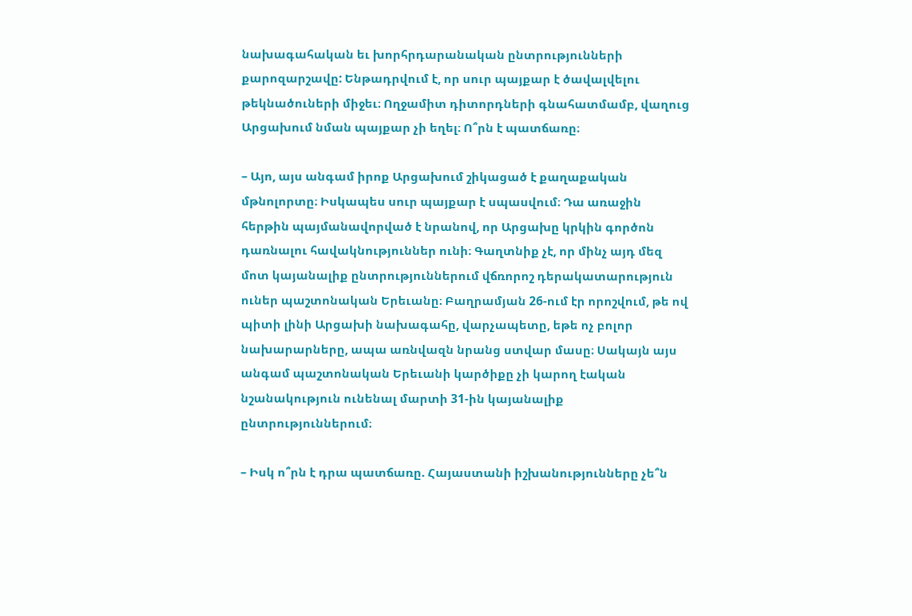նախագահական եւ խորհրդարանական ընտրությունների քարոզարշավը: Ենթադրվում է, որ սուր պայքար է ծավալվելու թեկնածուների միջեւ։ Ողջամիտ դիտորդների գնահատմամբ, վաղուց Արցախում նման պայքար չի եղել։ Ո՞րն է պատճառը։

– Այո, այս անգամ իրոք Արցախում շիկացած է քաղաքական մթնոլորտը։ Իսկապես սուր պայքար է սպասվում։ Դա առաջին հերթին պայմանավորված է նրանով, որ Արցախը կրկին գործոն դառնալու հավակնություններ ունի։ Գաղտնիք չէ, որ մինչ այդ մեզ մոտ կայանալիք ընտրություններում վճռորոշ դերակատարություն ուներ պաշտոնական Երեւանը։ Բաղրամյան 26-ում էր որոշվում, թե ով պիտի լինի Արցախի նախագահը, վարչապետը, եթե ոչ բոլոր նախարարները, ապա առնվազն նրանց ստվար մասը։ Սակայն այս անգամ պաշտոնական Երեւանի կարծիքը չի կարող էական նշանակություն ունենալ մարտի 31-ին կայանալիք ընտրություններում։

– Իսկ ո՞րն է դրա պատճառը. Հայաստանի իշխանությունները չե՞ն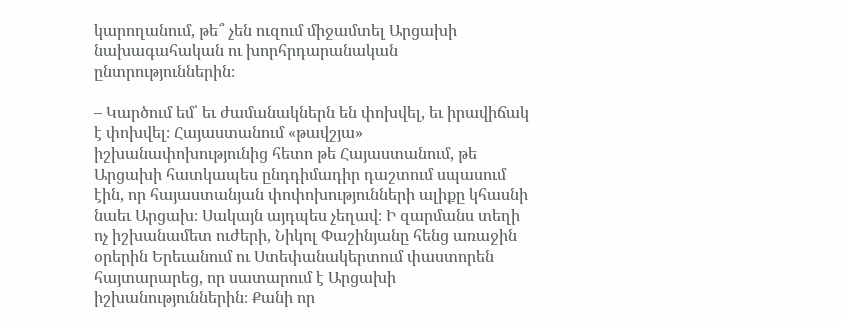կարողանում, թե՞ չեն ուզում միջամտել Արցախի նախագահական ու խորհրդարանական ընտրություններին։

– Կարծում եմ՝ եւ ժամանակներն են փոխվել, եւ իրավիճակ է փոխվել։ Հայաստանում «թավշյա» իշխանափոխությունից հետո թե Հայաստանում, թե Արցախի հատկապես ընդդիմադիր դաշտում սպասում էին, որ հայաստանյան փոփոխությունների ալիքը կհասնի նաեւ Արցախ։ Սակայն այդպես չեղավ։ Ի զարմանս տեղի ոչ իշխանամետ ուժերի, Նիկոլ Փաշինյանը հենց առաջին օրերին Երեւանում ու Ստեփանակերտում փաստորեն հայտարարեց, որ սատարում է Արցախի իշխանություններին։ Քանի որ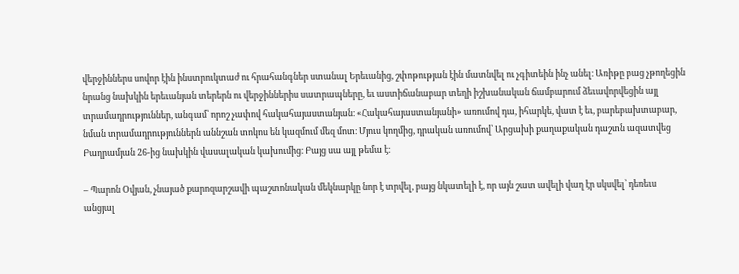վերջիններս սովոր էին ինստրուկտաժ ու հրահանգներ ստանալ Երեւանից, շփոթության էին մատնվել ու չգիտեին ինչ անել։ Առիթը բաց չթողեցին նրանց նախկին երեւանյան տերերն ու վերջիններիս սատրապները, եւ աստիճանաբար տեղի իշխանական ճամբարում ձեւավորվեցին այլ տրամադրություններ, անգամ՝ որոշ չափով հակահայաստանյան։ «Հակահայաստանյանի» առումով դա, իհարկե, վատ է եւ, բարեբախտաբար, նման տրամադրություններն աննշան տոկոս են կազմում մեզ մոտ։ Մյուս կողմից, դրական առումով՝ Արցախի քաղաքական դաշտն ազատվեց Բաղրամյան 26-ից նախկին վասալական կախումից։ Բայց սա այլ թեմա է։

– Պարոն Օվյան, չնայած քարոզարշավի պաշտոնական մեկնարկը նոր է տրվել, բայց նկատելի է, որ այն շատ ավելի վաղ էր սկսվել՝ դեռեւս անցյալ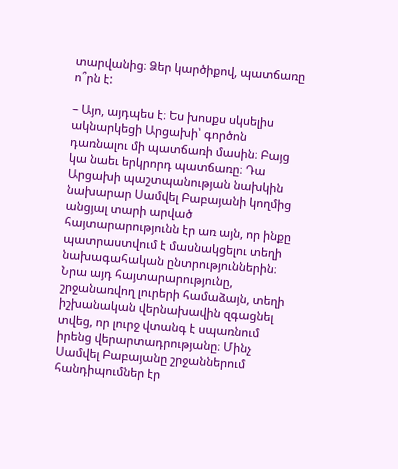տարվանից։ Ձեր կարծիքով, պատճառը ո՞րն է:

– Այո, այդպես է։ Ես խոսքս սկսելիս ակնարկեցի Արցախի՝ գործոն դառնալու մի պատճառի մասին։ Բայց կա նաեւ երկրորդ պատճառը։ Դա Արցախի պաշտպանության նախկին նախարար Սամվել Բաբայանի կողմից անցյալ տարի արված հայտարարությունն էր առ այն, որ ինքը պատրաստվում է մասնակցելու տեղի նախագահական ընտրություններին։ Նրա այդ հայտարարությունը, շրջանառվող լուրերի համաձայն, տեղի իշխանական վերնախավին զգացնել տվեց, որ լուրջ վտանգ է սպառնում իրենց վերարտադրությանը։ Մինչ Սամվել Բաբայանը շրջաններում հանդիպումներ էր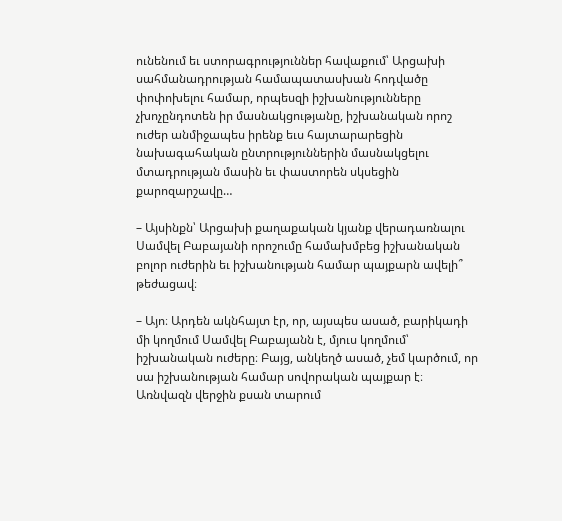ունենում եւ ստորագրություններ հավաքում՝ Արցախի սահմանադրության համապատասխան հոդվածը փոփոխելու համար, որպեսզի իշխանությունները չխոչընդոտեն իր մասնակցությանը, իշխանական որոշ ուժեր անմիջապես իրենք եւս հայտարարեցին նախագահական ընտրություններին մասնակցելու մտադրության մասին եւ փաստորեն սկսեցին քարոզարշավը…

– Այսինքն՝ Արցախի քաղաքական կյանք վերադառնալու Սամվել Բաբայանի որոշումը համախմբեց իշխանական բոլոր ուժերին եւ իշխանության համար պայքարն ավելի՞ թեժացավ։

– Այո։ Արդեն ակնհայտ էր, որ, այսպես ասած, բարիկադի մի կողմում Սամվել Բաբայանն է, մյուս կողմում՝ իշխանական ուժերը։ Բայց, անկեղծ ասած, չեմ կարծում, որ սա իշխանության համար սովորական պայքար է։ Առնվազն վերջին քսան տարում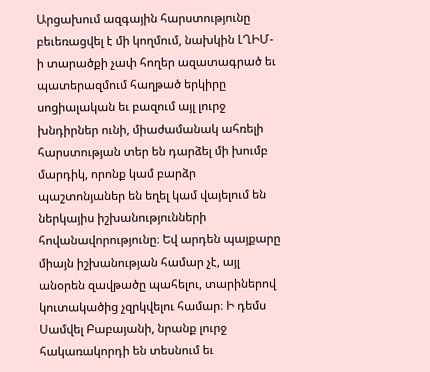Արցախում ազգային հարստությունը բեւեռացվել է մի կողմում, նախկին ԼՂԻՄ-ի տարածքի չափ հողեր ազատագրած եւ պատերազմում հաղթած երկիրը սոցիալական եւ բազում այլ լուրջ խնդիրներ ունի, միաժամանակ ահռելի հարստության տեր են դարձել մի խումբ մարդիկ, որոնք կամ բարձր պաշտոնյաներ են եղել կամ վայելում են ներկայիս իշխանությունների հովանավորությունը։ Եվ արդեն պայքարը միայն իշխանության համար չէ, այլ անօրեն զավթածը պահելու, տարիներով կուտակածից չզրկվելու համար։ Ի դեմս Սամվել Բաբայանի, նրանք լուրջ հակառակորդի են տեսնում եւ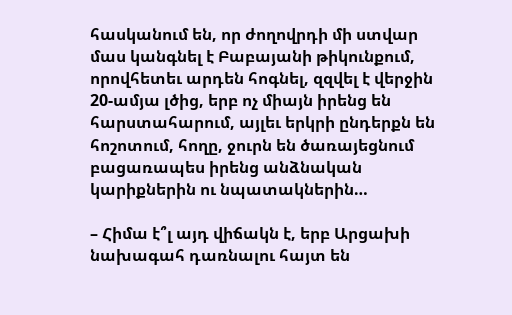հասկանում են, որ ժողովրդի մի ստվար մաս կանգնել է Բաբայանի թիկունքում, որովհետեւ արդեն հոգնել, զզվել է վերջին 20-ամյա լծից, երբ ոչ միայն իրենց են հարստահարում, այլեւ երկրի ընդերքն են հոշոտում, հողը, ջուրն են ծառայեցնում բացառապես իրենց անձնական կարիքներին ու նպատակներին…

– Հիմա է՞լ այդ վիճակն է, երբ Արցախի նախագահ դառնալու հայտ են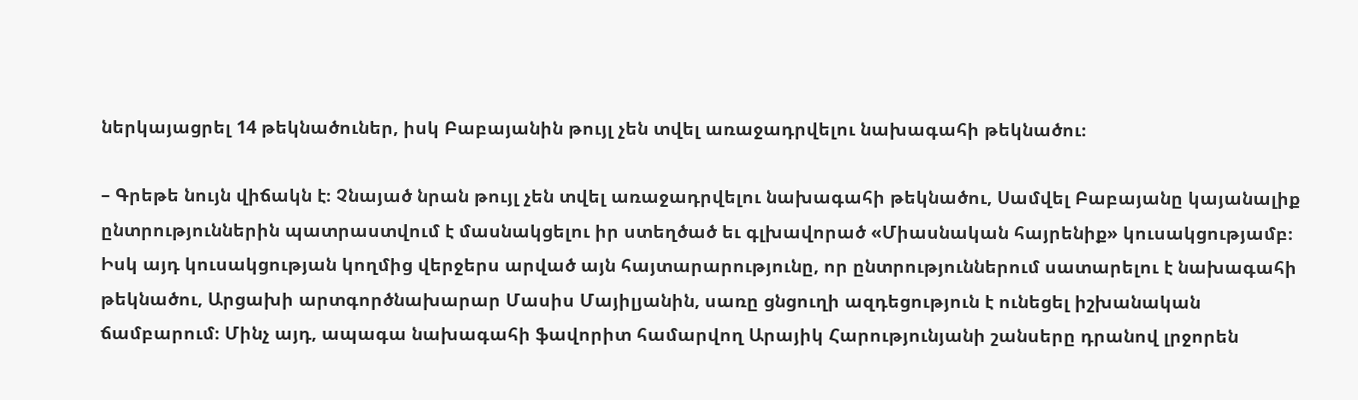ներկայացրել 14 թեկնածուներ, իսկ Բաբայանին թույլ չեն տվել առաջադրվելու նախագահի թեկնածու։

– Գրեթե նույն վիճակն է։ Չնայած նրան թույլ չեն տվել առաջադրվելու նախագահի թեկնածու, Սամվել Բաբայանը կայանալիք ընտրություններին պատրաստվում է մասնակցելու իր ստեղծած եւ գլխավորած «Միասնական հայրենիք» կուսակցությամբ։ Իսկ այդ կուսակցության կողմից վերջերս արված այն հայտարարությունը, որ ընտրություններում սատարելու է նախագահի թեկնածու, Արցախի արտգործնախարար Մասիս Մայիլյանին, սառը ցնցուղի ազդեցություն է ունեցել իշխանական ճամբարում։ Մինչ այդ, ապագա նախագահի ֆավորիտ համարվող Արայիկ Հարությունյանի շանսերը դրանով լրջորեն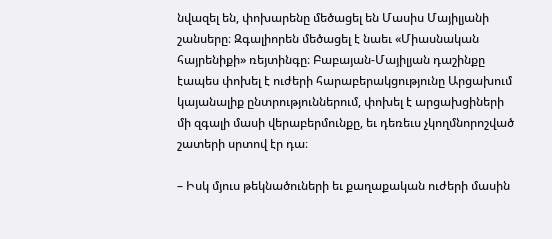նվազել են, փոխարենը մեծացել են Մասիս Մայիլյանի շանսերը։ Զգալիորեն մեծացել է նաեւ «Միասնական հայրենիքի» ռեյտինգը։ Բաբայան-Մայիլյան դաշինքը էապես փոխել է ուժերի հարաբերակցությունը Արցախում կայանալիք ընտրություններում, փոխել է արցախցիների մի զգալի մասի վերաբերմունքը, եւ դեռեւս չկողմնորոշված շատերի սրտով էր դա։

– Իսկ մյուս թեկնածուների եւ քաղաքական ուժերի մասին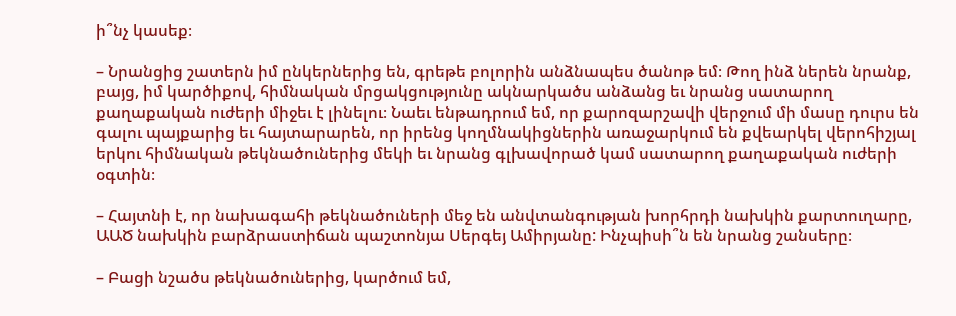ի՞նչ կասեք։

– Նրանցից շատերն իմ ընկերներից են, գրեթե բոլորին անձնապես ծանոթ եմ։ Թող ինձ ներեն նրանք, բայց, իմ կարծիքով, հիմնական մրցակցությունը ակնարկածս անձանց եւ նրանց սատարող քաղաքական ուժերի միջեւ է լինելու։ Նաեւ ենթադրում եմ, որ քարոզարշավի վերջում մի մասը դուրս են գալու պայքարից եւ հայտարարեն, որ իրենց կողմնակիցներին առաջարկում են քվեարկել վերոհիշյալ երկու հիմնական թեկնածուներից մեկի եւ նրանց գլխավորած կամ սատարող քաղաքական ուժերի օգտին։

– Հայտնի է, որ նախագահի թեկնածուների մեջ են անվտանգության խորհրդի նախկին քարտուղարը, ԱԱԾ նախկին բարձրաստիճան պաշտոնյա Սերգեյ Ամիրյանը: Ինչպիսի՞ն են նրանց շանսերը։

– Բացի նշածս թեկնածուներից, կարծում եմ,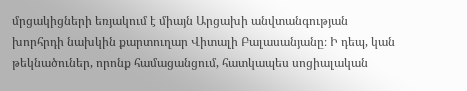մրցակիցների եռյակում է միայն Արցախի անվտանգության խորհրդի նախկին քարտուղար Վիտալի Բալասանյանը։ Ի դեպ, կան թեկնածուներ, որոնք համացանցում, հատկապես սոցիալական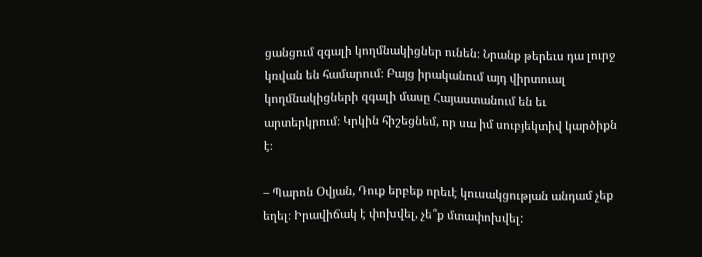ցանցում զգալի կողմնակիցներ ունեն։ Նրանք թերեւս դա լուրջ կռվան են համարում։ Բայց իրականում այդ վիրտուալ կողմնակիցների զգալի մասը Հայաստանում են եւ արտերկրում։ Կրկին հիշեցնեմ, որ սա իմ սուբյեկտիվ կարծիքն է։

– Պարոն Օվյան, Դուք երբեք որեւէ կուսակցության անդամ չեք եղել։ Իրավիճակ է փոխվել, չե՞ք մտափոխվել: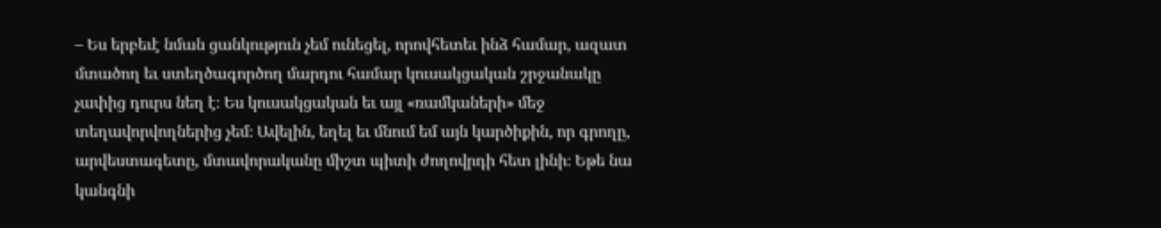– Ես երբեւէ նման ցանկություն չեմ ունեցել, որովհետեւ ինձ համար, ազատ մտածող եւ ստեղծագործող մարդու համար կուսակցական շրջանակը չափից դուրս նեղ է։ Ես կուսակցական եւ այլ «ռամկաների» մեջ տեղավորվողներից չեմ։ Ավելին, եղել եւ մնում եմ այն կարծիքին, որ գրողը, արվեստագետը, մտավորականը միշտ պիտի ժողովրդի հետ լինի։ Եթե նա կանգնի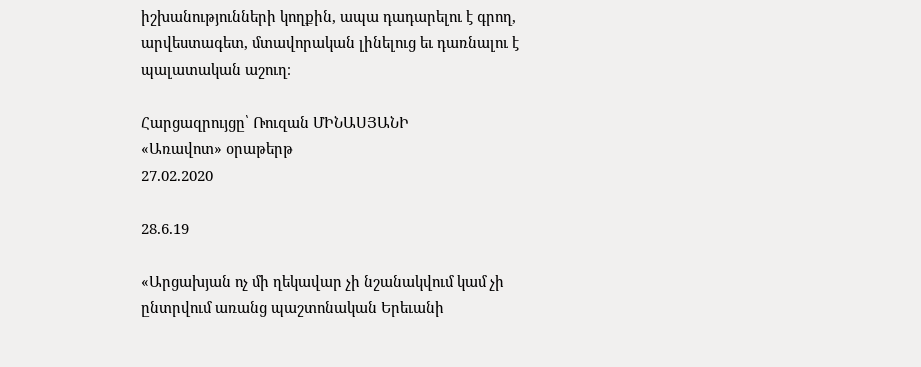իշխանությունների կողքին, ապա դադարելու է գրող, արվեստագետ, մտավորական լինելուց եւ դառնալու է պալատական աշուղ։

Հարցազրույցը՝ Ռուզան ՄԻՆԱՍՅԱՆԻ
«Առավոտ» օրաթերթ
27.02.2020

28.6.19

«Արցախյան ոչ մի ղեկավար չի նշանակվում կամ չի ընտրվում առանց պաշտոնական Երեւանի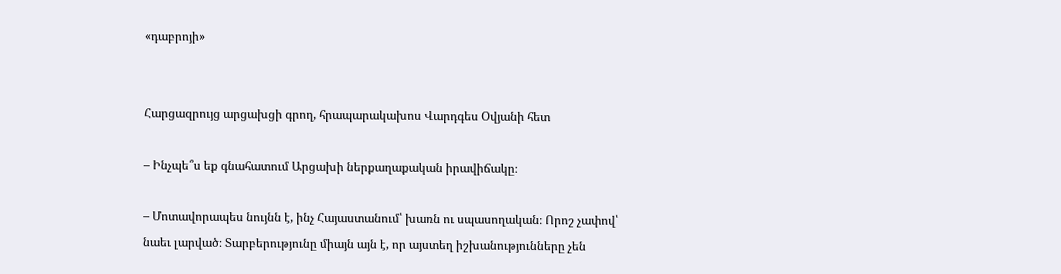«դաբրոյի»


Հարցազրույց արցախցի գրող, հրապարակախոս Վարդգես Օվյանի հետ

– Ինչպե՞ս եք գնահատում Արցախի ներքաղաքական իրավիճակը։

– Մոտավորապես նույնն է, ինչ Հայաստանում՝ խառն ու սպասողական։ Որոշ չափով՝ նաեւ լարված։ Տարբերությունը միայն այն է, որ այստեղ իշխանությունները չեն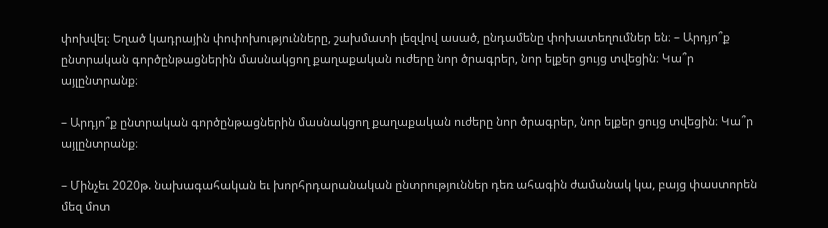փոխվել։ Եղած կադրային փոփոխությունները, շախմատի լեզվով ասած, ընդամենը փոխատեղումներ են։ – Արդյո՞ք ընտրական գործընթացներին մասնակցող քաղաքական ուժերը նոր ծրագրեր, նոր ելքեր ցույց տվեցին։ Կա՞ր այլընտրանք։

– Արդյո՞ք ընտրական գործընթացներին մասնակցող քաղաքական ուժերը նոր ծրագրեր, նոր ելքեր ցույց տվեցին։ Կա՞ր այլընտրանք։

– Մինչեւ 2020թ. նախագահական եւ խորհրդարանական ընտրություններ դեռ ահագին ժամանակ կա, բայց փաստորեն մեզ մոտ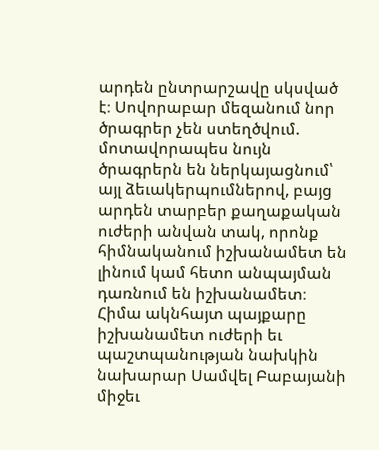արդեն ընտրարշավը սկսված է։ Սովորաբար մեզանում նոր ծրագրեր չեն ստեղծվում. մոտավորապես նույն ծրագրերն են ներկայացնում՝ այլ ձեւակերպումներով, բայց արդեն տարբեր քաղաքական ուժերի անվան տակ, որոնք հիմնականում իշխանամետ են լինում կամ հետո անպայման դառնում են իշխանամետ։ Հիմա ակնհայտ պայքարը իշխանամետ ուժերի եւ պաշտպանության նախկին նախարար Սամվել Բաբայանի միջեւ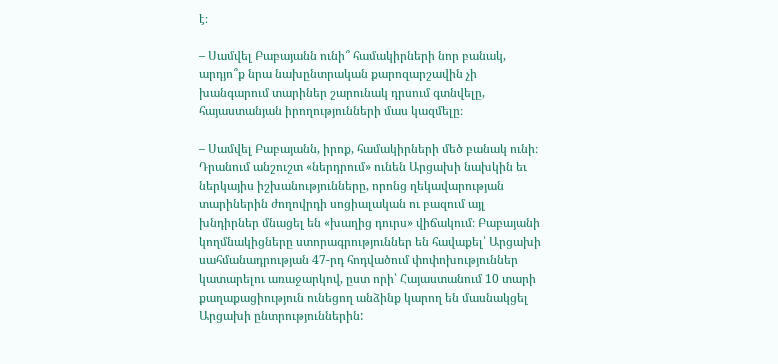է։

– Սամվել Բաբայանն ունի՞ համակիրների նոր բանակ, արդյո՞ք նրա նախընտրական քարոզարշավին չի խանգարում տարիներ շարունակ դրսում գտնվելը, հայաստանյան իրողությունների մաս կազմելը։

– Սամվել Բաբայանն, իրոք, համակիրների մեծ բանակ ունի։ Դրանում անշուշտ «ներդրում» ունեն Արցախի նախկին եւ ներկայիս իշխանությունները, որոնց ղեկավարության տարիներին ժողովրդի սոցիալական ու բազում այլ խնդիրներ մնացել են «խաղից դուրս» վիճակում։ Բաբայանի կողմնակիցները ստորագրություններ են հավաքել՝ Արցախի սահմանադրության 47-րդ հոդվածում փոփոխություններ կատարելու առաջարկով, ըստ որի՝ Հայաստանում 10 տարի քաղաքացիություն ունեցող անձինք կարող են մասնակցել Արցախի ընտրություններին: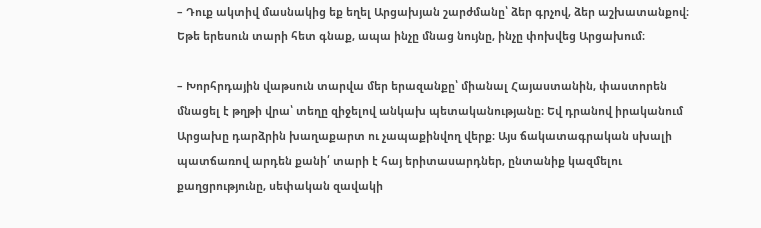– Դուք ակտիվ մասնակից եք եղել Արցախյան շարժմանը՝ ձեր գրչով, ձեր աշխատանքով։ Եթե երեսուն տարի հետ գնաք, ապա ինչը մնաց նույնը, ինչը փոխվեց Արցախում։

– Խորհրդային վաթսուն տարվա մեր երազանքը՝ միանալ Հայաստանին, փաստորեն մնացել է թղթի վրա՝ տեղը զիջելով անկախ պետականությանը։ Եվ դրանով իրականում Արցախը դարձրին խաղաքարտ ու չապաքինվող վերք։ Այս ճակատագրական սխալի պատճառով արդեն քանի՛ տարի է հայ երիտասարդներ, ընտանիք կազմելու քաղցրությունը, սեփական զավակի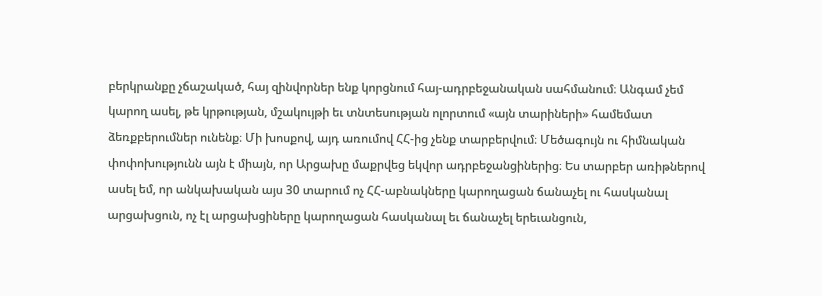բերկրանքը չճաշակած, հայ զինվորներ ենք կորցնում հայ-ադրբեջանական սահմանում։ Անգամ չեմ կարող ասել, թե կրթության, մշակույթի եւ տնտեսության ոլորտում «այն տարիների» համեմատ ձեռքբերումներ ունենք։ Մի խոսքով, այդ առումով ՀՀ-ից չենք տարբերվում։ Մեծագույն ու հիմնական փոփոխությունն այն է միայն, որ Արցախը մաքրվեց եկվոր ադրբեջանցիներից։ Ես տարբեր առիթներով ասել եմ, որ անկախական այս 30 տարում ոչ ՀՀ-աբնակները կարողացան ճանաչել ու հասկանալ արցախցուն, ոչ էլ արցախցիները կարողացան հասկանալ եւ ճանաչել երեւանցուն,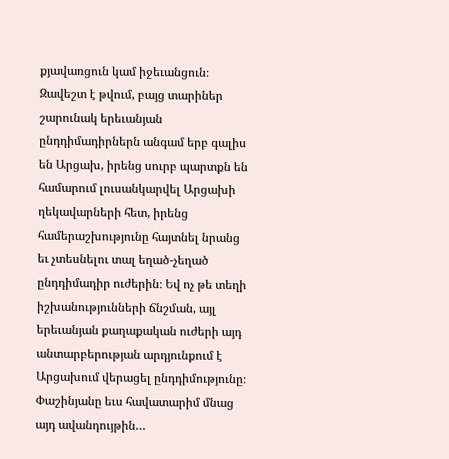քյավառցուն կամ իջեւանցուն։ Զավեշտ է թվում, բայց տարիներ շարունակ երեւանյան ընդդիմադիրներն անգամ երբ գալիս են Արցախ, իրենց սուրբ պարտքն են համարում լուսանկարվել Արցախի ղեկավարների հետ, իրենց համերաշխությունը հայտնել նրանց եւ չտեսնելու տալ եղած-չեղած ընդդիմադիր ուժերին։ Եվ ոչ թե տեղի իշխանությունների ճնշման, այլ երեւանյան քաղաքական ուժերի այդ անտարբերության արդյունքում է Արցախում վերացել ընդդիմությունը։ Փաշինյանը եւս հավատարիմ մնաց այդ ավանդույթին…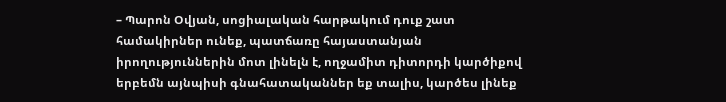– Պարոն Օվյան, սոցիալական հարթակում դուք շատ համակիրներ ունեք, պատճառը հայաստանյան իրողություններին մոտ լինելն է, ողջամիտ դիտորդի կարծիքով երբեմն այնպիսի գնահատականներ եք տալիս, կարծես լինեք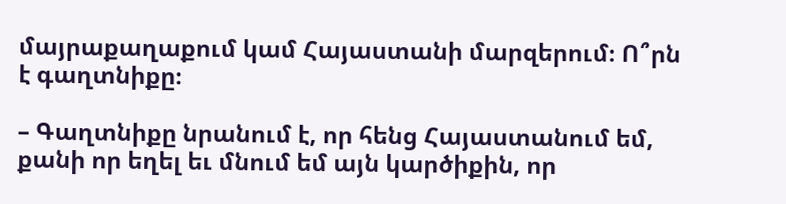մայրաքաղաքում կամ Հայաստանի մարզերում։ Ո՞րն է գաղտնիքը։

– Գաղտնիքը նրանում է, որ հենց Հայաստանում եմ, քանի որ եղել եւ մնում եմ այն կարծիքին, որ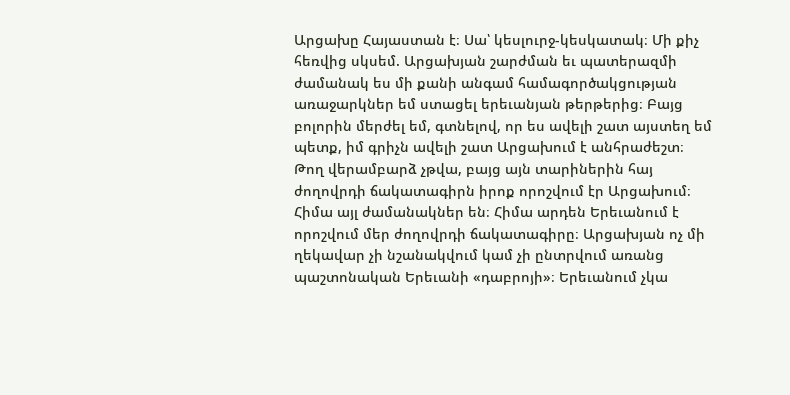Արցախը Հայաստան է։ Սա՝ կեսլուրջ-կեսկատակ։ Մի քիչ հեռվից սկսեմ. Արցախյան շարժման եւ պատերազմի ժամանակ ես մի քանի անգամ համագործակցության առաջարկներ եմ ստացել երեւանյան թերթերից։ Բայց բոլորին մերժել եմ, գտնելով, որ ես ավելի շատ այստեղ եմ պետք, իմ գրիչն ավելի շատ Արցախում է անհրաժեշտ։ Թող վերամբարձ չթվա, բայց այն տարիներին հայ ժողովրդի ճակատագիրն իրոք որոշվում էր Արցախում։ Հիմա այլ ժամանակներ են։ Հիմա արդեն Երեւանում է որոշվում մեր ժողովրդի ճակատագիրը։ Արցախյան ոչ մի ղեկավար չի նշանակվում կամ չի ընտրվում առանց պաշտոնական Երեւանի «դաբրոյի»։ Երեւանում չկա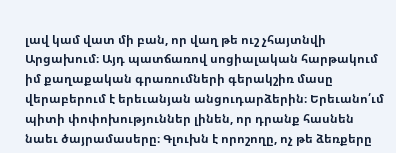լավ կամ վատ մի բան, որ վաղ թե ուշ չհայտնվի Արցախում։ Այդ պատճառով սոցիալական հարթակում իմ քաղաքական գրառումների գերակշիռ մասը վերաբերում է երեւանյան անցուդարձերին։ Երեւանո՛ւմ պիտի փոփոխություններ լինեն, որ դրանք հասնեն նաեւ ծայրամասերը։ Գլուխն է որոշողը, ոչ թե ձեռքերը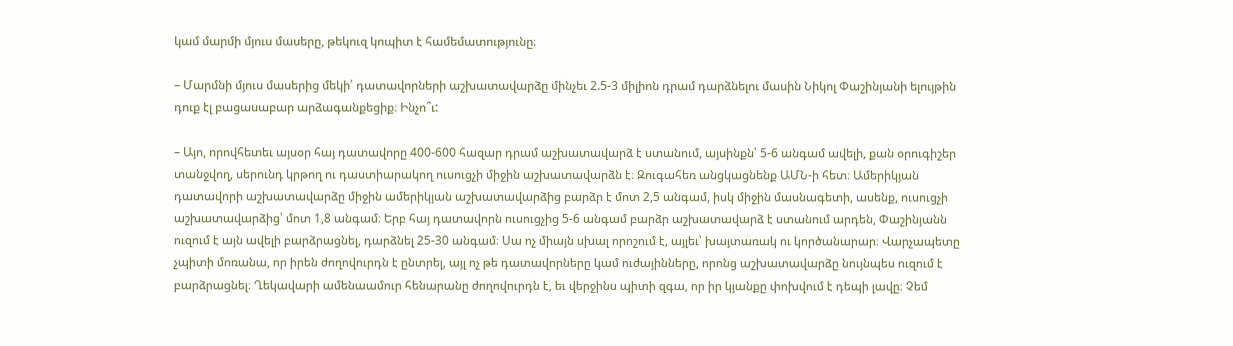կամ մարմի մյուս մասերը, թեկուզ կոպիտ է համեմատությունը։

– Մարմնի մյուս մասերից մեկի՝ դատավորների աշխատավարձը մինչեւ 2.5-3 միլիոն դրամ դարձնելու մասին Նիկոլ Փաշինյանի ելույթին դուք էլ բացասաբար արձագանքեցիք։ Ինչո՞ւ:

– Այո, որովհետեւ այսօր հայ դատավորը 400-600 հազար դրամ աշխատավարձ է ստանում, այսինքն՝ 5-6 անգամ ավելի, քան օրուգիշեր տանջվող, սերունդ կրթող ու դաստիարակող ուսուցչի միջին աշխատավարձն է։ Զուգահեռ անցկացնենք ԱՄՆ-ի հետ։ Ամերիկյան դատավորի աշխատավարձը միջին ամերիկյան աշխատավարձից բարձր է մոտ 2,5 անգամ, իսկ միջին մասնագետի, ասենք, ուսուցչի աշխատավարձից՝ մոտ 1,8 անգամ։ Երբ հայ դատավորն ուսուցչից 5-6 անգամ բարձր աշխատավարձ է ստանում արդեն, Փաշինյանն ուզում է այն ավելի բարձրացնել, դարձնել 25-30 անգամ։ Սա ոչ միայն սխալ որոշում է, այլեւ՝ խայտառակ ու կործանարար։ Վարչապետը չպիտի մոռանա, որ իրեն ժողովուրդն է ընտրել, այլ ոչ թե դատավորները կամ ուժայինները, որոնց աշխատավարձը նույնպես ուզում է բարձրացնել։ Ղեկավարի ամենաամուր հենարանը ժողովուրդն է, եւ վերջինս պիտի զգա, որ իր կյանքը փոխվում է դեպի լավը։ Չեմ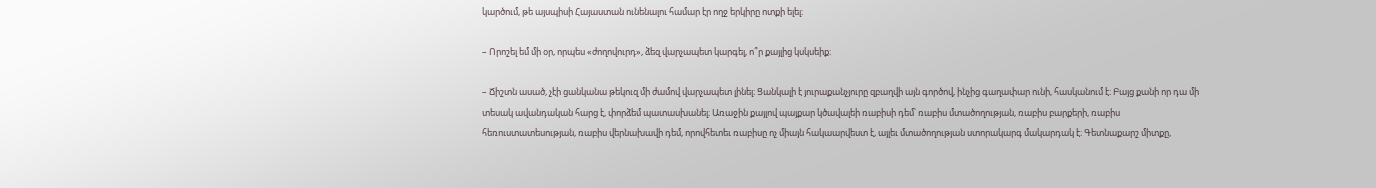կարծում, թե այսպիսի Հայաստան ունենալու համար էր ողջ երկիրը ոտքի ելել։

– Որոշել եմ մի օր, որպես «ժողովուրդ», ձեզ վարչապետ կարգել, ո՞ր քայլից կսկսեիք։

– Ճիշտն ասած, չէի ցանկանա թեկուզ մի ժամով վարչապետ լինել։ Ցանկալի է յուրաքանչյուրը զբաղվի այն գործով, ինչից գաղափար ունի, հասկանում է։ Բայց քանի որ դա մի տեսակ ավանդական հարց է, փորձեմ պատասխանել։ Առաջին քայլով պայքար կծավալեի ռաբիսի դեմ՝ ռաբիս մտածողության, ռաբիս բարքերի, ռաբիս հեռուստատեսության, ռաբիս վերնախավի դեմ, որովհետեւ ռաբիսը ոչ միայն հակաարվեստ է, այլեւ մտածողության ստորակարգ մակարդակ է։ Գետնաքարշ միտքը,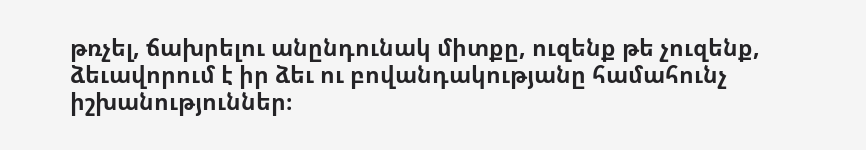թռչել, ճախրելու անընդունակ միտքը, ուզենք թե չուզենք, ձեւավորում է իր ձեւ ու բովանդակությանը համահունչ իշխանություններ։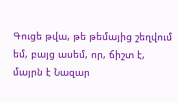Գուցե թվա, թե թեմայից շեղվում եմ, բայց ասեմ, որ, ճիշտ է, մայրն է Նազար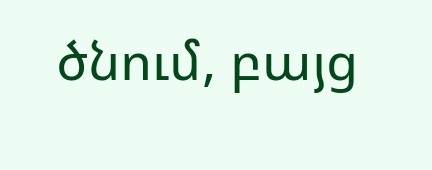ծնում, բայց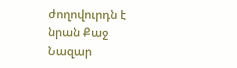ժողովուրդն է նրան Քաջ Նազար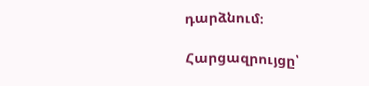դարձնում։

Հարցազրույցը՝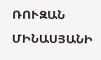ՌՈՒԶԱՆ ՄԻՆԱՍՅԱՆԻ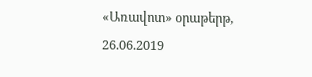«Առավոտ» օրաթերթ,
26.06.2019